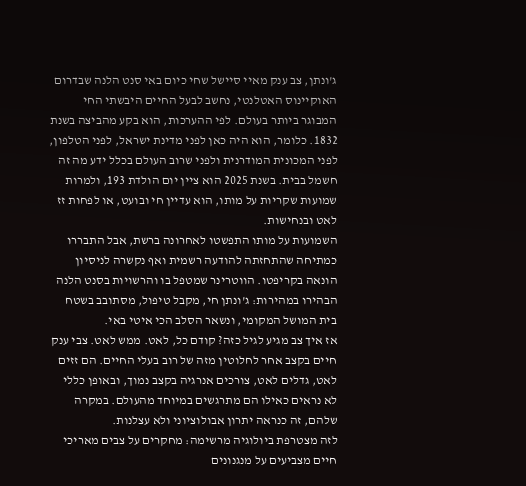ג'ונתן, צב ענק מאיי סיישל שחי כיום באי סנט הלנה שבדרום האוקיינוס האטלנטי, נחשב לבעל החיים היבשתי החי המבוגר ביותר בעולם. לפי ההערכות, הוא בקע מהביצה בשנת 1832. כלומר, הוא היה כאן לפני מדינת ישראל, לפני הטלפון, לפני המכונית המודרנית ולפני שרוב העולם בכלל ידע מה זה חשמל בבית. בשנת 2025 הוא ציין יום הולדת 193, ולמרות שמועות שקריות על מותו, הוא עדיין חי ובועט, או לפחות זז לאט ובנחישות.
השמועות על מותו התפשטו לאחרונה ברשת, אבל התבררו כמתיחה שהתחזתה להודעה רשמית ואף נקשרה לניסיון הונאה בקריפטו. הווטרינר שמטפל בו והרשויות בסנט הלנה הבהירו במהירות: ג'ונתן חי, מקבל טיפול, מסתובב בשטח בית המושל המקומי, ונשאר הסלב הכי איטי באי.
אז איך צב מגיע לגיל כזה? קודם כל, לאט. ממש לאט. צבי ענק חיים בקצב אחר לחלוטין מזה של רוב בעלי החיים. הם זזים לאט, גדלים לאט, צורכים אנרגיה בקצב נמוך, ובאופן כללי לא נראים כאילו הם מתרגשים במיוחד מהעולם. במקרה שלהם, זה כנראה יתרון אבולוציוני ולא עצלנות.
לזה מצטרפת ביולוגיה מרשימה: מחקרים על צבים מאריכי חיים מצביעים על מנגנונים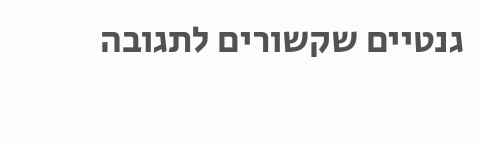גנטיים שקשורים לתגובה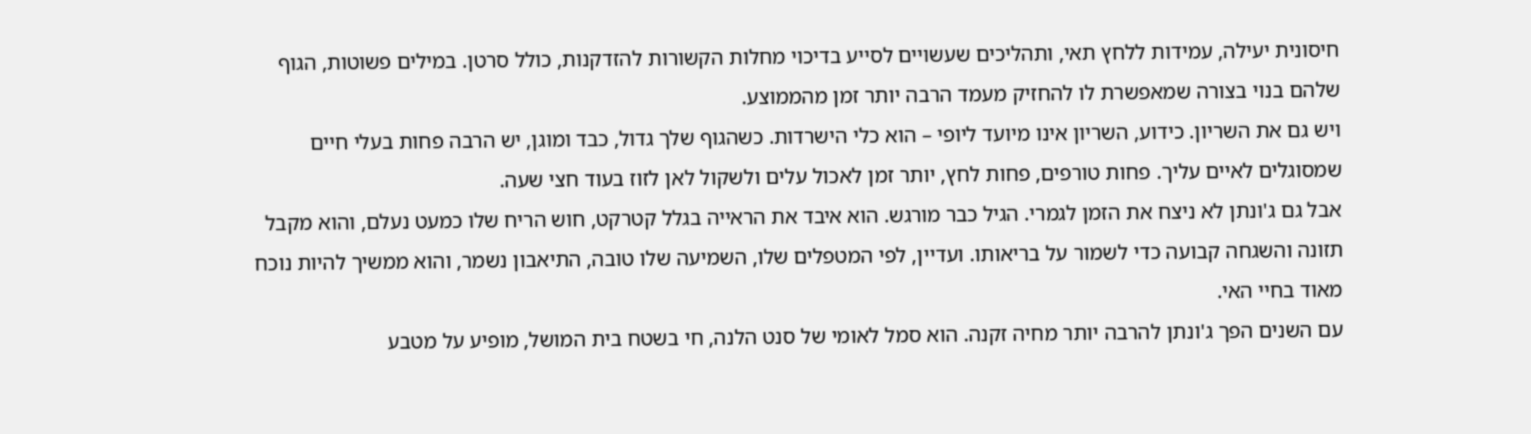חיסונית יעילה, עמידות ללחץ תאי, ותהליכים שעשויים לסייע בדיכוי מחלות הקשורות להזדקנות, כולל סרטן. במילים פשוטות, הגוף שלהם בנוי בצורה שמאפשרת לו להחזיק מעמד הרבה יותר זמן מהממוצע.
ויש גם את השריון. כידוע, השריון אינו מיועד ליופי – הוא כלי הישרדות. כשהגוף שלך גדול, כבד ומוגן, יש הרבה פחות בעלי חיים שמסוגלים לאיים עליך. פחות טורפים, פחות לחץ, יותר זמן לאכול עלים ולשקול לאן לזוז בעוד חצי שעה.
אבל גם ג'ונתן לא ניצח את הזמן לגמרי. הגיל כבר מורגש. הוא איבד את הראייה בגלל קטרקט, חוש הריח שלו כמעט נעלם, והוא מקבל תזונה והשגחה קבועה כדי לשמור על בריאותו. ועדיין, לפי המטפלים שלו, השמיעה שלו טובה, התיאבון נשמר, והוא ממשיך להיות נוכח מאוד בחיי האי.
עם השנים הפך ג'ונתן להרבה יותר מחיה זקנה. הוא סמל לאומי של סנט הלנה, חי בשטח בית המושל, מופיע על מטבע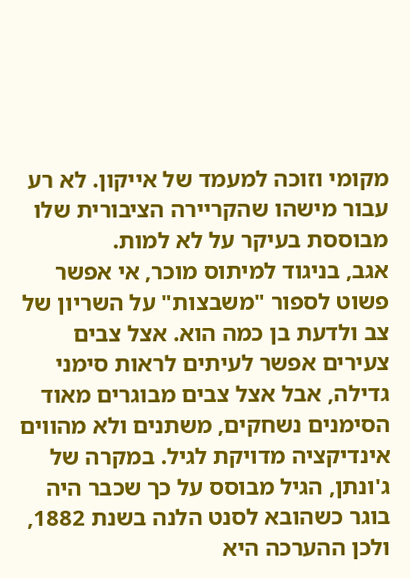מקומי וזוכה למעמד של אייקון. לא רע עבור מישהו שהקריירה הציבורית שלו מבוססת בעיקר על לא למות.
אגב, בניגוד למיתוס מוכר, אי אפשר פשוט לספור "משבצות" על השריון של צב ולדעת בן כמה הוא. אצל צבים צעירים אפשר לעיתים לראות סימני גדילה, אבל אצל צבים מבוגרים מאוד הסימנים נשחקים, משתנים ולא מהווים אינדיקציה מדויקת לגיל. במקרה של ג'ונתן, הגיל מבוסס על כך שכבר היה בוגר כשהובא לסנט הלנה בשנת 1882, ולכן ההערכה היא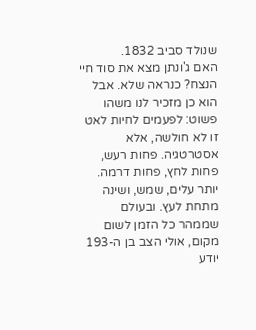שנולד סביב 1832.
האם ג'ונתן מצא את סוד חיי הנצח? כנראה שלא. אבל הוא כן מזכיר לנו משהו פשוט: לפעמים לחיות לאט זו לא חולשה, אלא אסטרטגיה. פחות רעש, פחות לחץ, פחות דרמה. יותר עלים, שמש, ושינה מתחת לעץ. ובעולם שממהר כל הזמן לשום מקום, אולי הצב בן ה-193 יודע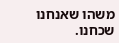משהו שאנחנו שכחנו.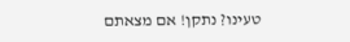טעינו? נתקן! אם מצאתם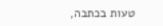טעות בכתבה,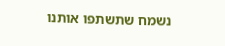נשמח שתשתפו אותנו